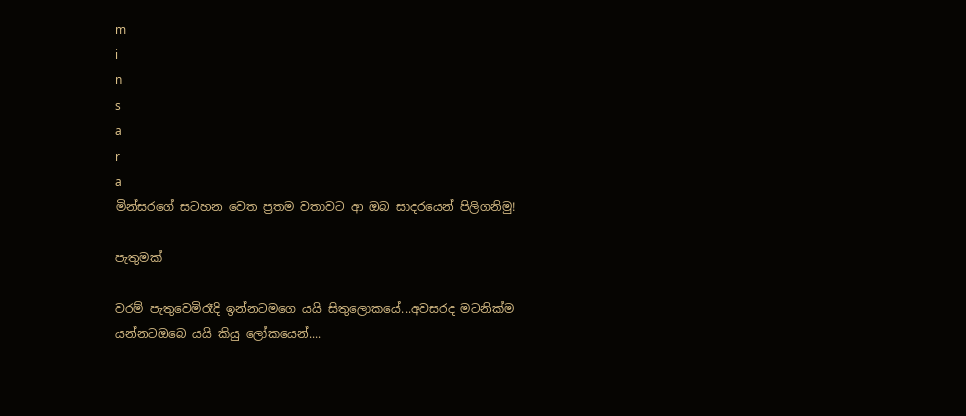m
i
n
s
a
r
a
මින්සරගේ සටහන වෙත ප්‍රතම වතාවට ආ ඔබ සාදරයෙන් පිලිගනිමු!

පැතුමක්

වරම් පැතුවෙමිරෑදි ඉන්නටමගෙ යයි සිතුලොකයේ...අවසරද මටනික්ම යන්නටඔබෙ යයි කියු ලෝකයෙන්....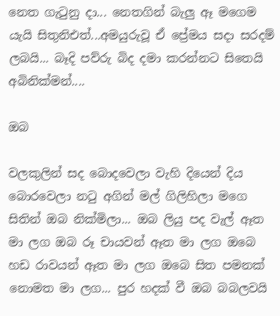නෙත ගැටුනු දා... නෙතගින් බැලු ඈ මගෙම යැයි සිතුනිඑත්...අමයුරුවූ ඒ ප්‍රේමය සදා සරදම් ලබයි... බෑදි පව්රු බිද දමා කරන්නට සිතෙයි අබිනික්මන්....

ඔබ

වලකුලින් සද බොදවෙලා වැහි දියෙන් දිය බොරවෙලා නටු අගින් මල් ගිලිහිලා මගෙ සිතින් ඔබ නික්මිලා... ඔබ ලියු පද වැල් ඈත මා ලග ඔබ රූ චායවන් ඈත මා ලග ඔබෙ හඩ රාවයන් ඈත මා ලග ඔබෙ සිත පමනක් නොමත මා ලග... පුර හදක් වී ඔබ බබලවයි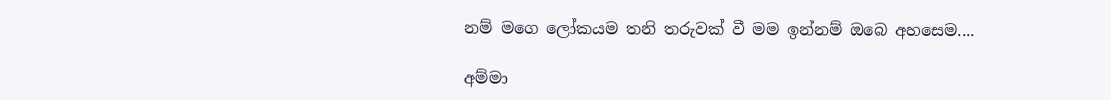නම් මගෙ ලෝකයම තනි තරුවක් වී මම ඉන්නම් ඔබෙ අහසෙම....

අම්මා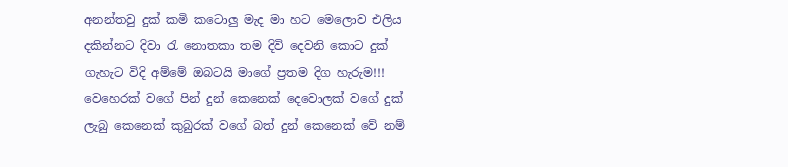අනන්තවු දුක් කමි කටොලු මැද මා හට මෙලොව එලිය දකින්නට දිවා රැ නොතකා තම දිවි දෙවනි කොට දුක් ගැහැට විදි අම්මේ ඔබටයි මාගේ ප්‍රතම දිග හැරුම!!! වෙහෙරක් වගේ පින් දුන් කෙනෙක් දෙවොලක් වගේ දුක් ලැබු කෙනෙක් කුබුරක් වගේ බත් දුන් කෙනෙක් වේ නම්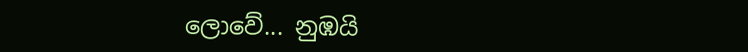ලොවේ... නුඹයි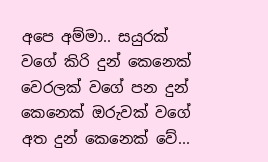අපෙ අම්මා.. සයුරක් වගේ කිරි දුන් කෙනෙක් වෙරලක් වගේ පන දුන් කෙනෙක් ඔරුවක් වගේ අත දුන් කෙනෙක් වේ...